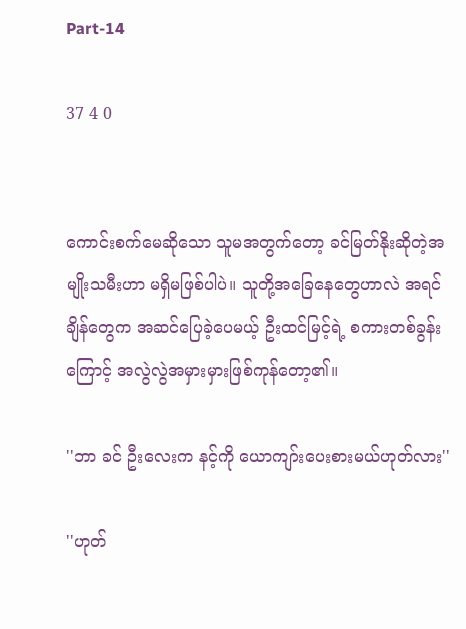Part-14

37 4 0


ကောင်းစက်မေဆိုသော သူမအတွက်တော့ ခင်မြတ်နိုးဆိုတဲ့အမျိုးသမီးဟာ မရှိမဖြစ်ပါပဲ။ သူတို့အခြေနေတွေဟာလဲ အရင်ချိန်တွေက အဆင်ပြေခဲ့ပေမယ့် ဦးထင်မြင့်ရဲ့ စကားတစ်ခွန်းကြောင့် အလွဲလွဲအမှားမှားဖြစ်ကုန်တော့၏။

''ဘာ ခင် ဦးလေးက နင့်ကို ယောကျာ်းပေးစားမယ်ဟုတ်လား''

''ဟုတ်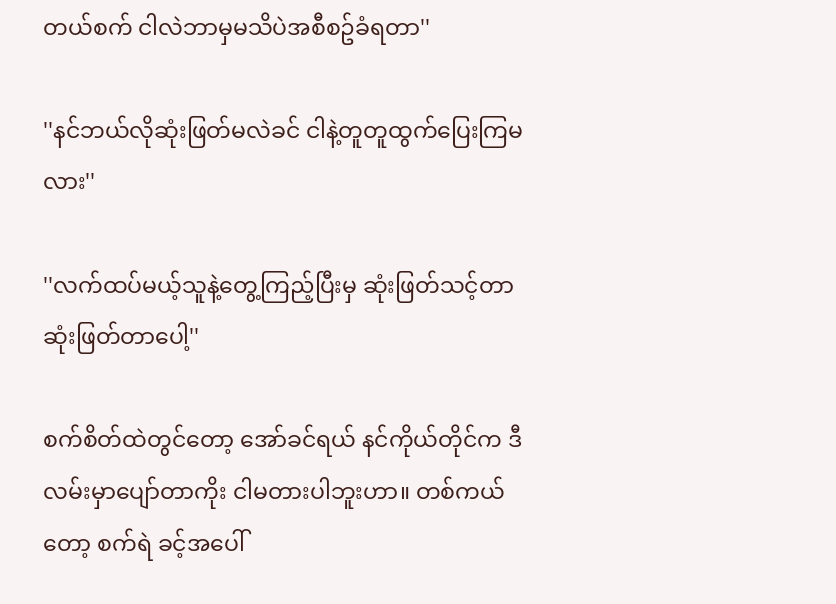တယ်စက် ငါလဲဘာမှမသိပဲအစီစဥ်ခံရတာ''

''နင်ဘယ်လိုဆုံးဖြတ်မလဲခင် ငါနဲ့တူတူထွက်ပြေးကြမလား''

''လက်ထပ်မယ့်သူနဲ့တွေ့ကြည့်ပြီးမှ ဆုံးဖြတ်သင့်တာ ဆုံးဖြတ်တာပေါ့''

စက်စိတ်ထဲတွင်တော့ အော်ခင်ရယ် နင်ကိုယ်တိုင်က ဒီလမ်းမှာပျော်တာကိုး ငါမတားပါဘူးဟာ။ တစ်ကယ်တော့ စက်ရဲ ခင့်အပေါ်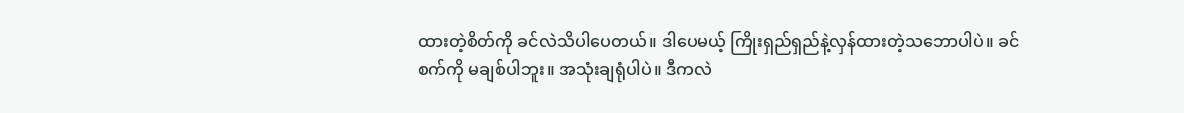ထားတဲ့စိတ်ကို ခင်လဲသိပါပေတယ်။ ဒါပေမယ့် ကြိုးရှည်ရှည်နဲ့လှန်ထားတဲ့သဘောပါပဲ။ ခင် စက်ကို မချစ်ပါဘူး။ အသုံးချရုံပါပဲ။ ဒီကလဲ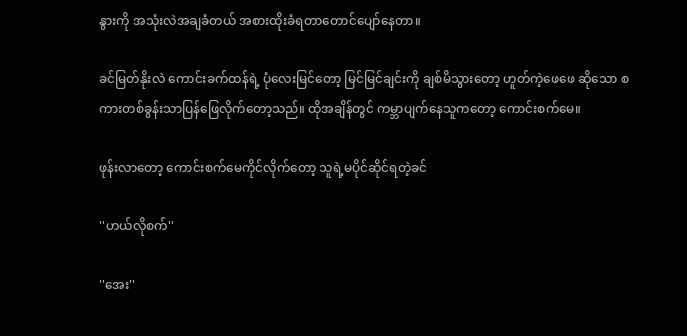နွားကို အသုံးလဲအချခံတယ် အစားထိုးခံရတာတောင်ပျော်နေတာ။

ခင်မြတ်နိုးလဲ ကောင်းခက်ထန်ရဲ့ ပုံလေးမြင်တော့ မြင်မြင်ချင်းကို ချစ်မိသွားတော့ ဟူတ်ကဲ့ဖေဖေ ဆိုသော စကားတစ်ခွန်းသာပြန်ဖြေလိုက်တော့သည်။ ထိုအချိန်တွင် ကမ္ဘာပျက်နေသူကတော့ ကောင်းစက်မေ။

ဖုန်းလာတော့ ကောင်းစက်မေကိုင်လိုက်တော့ သူရဲ့မပိုင်ဆိုင်ရတဲ့ခင်

''ဟယ်လိုစက်''

''အေး''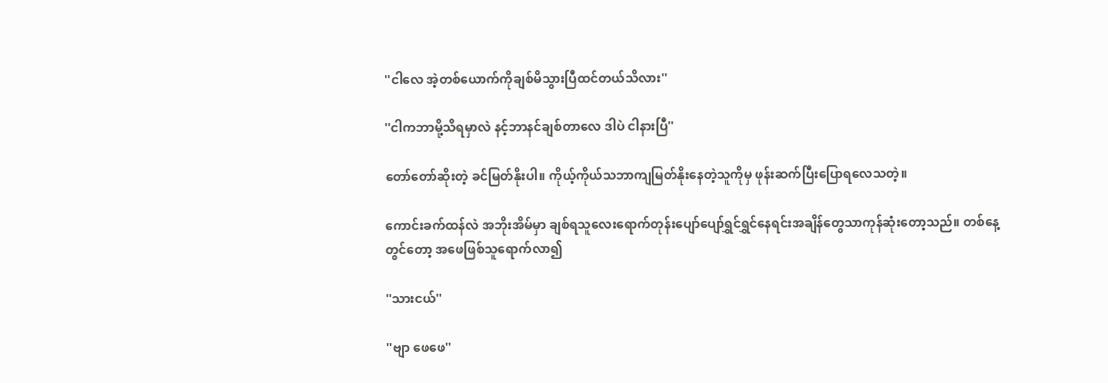''ငါလေ အဲ့တစ်ယောက်ကိုချစ်မိသွားပြီထင်တယ်သိလား''

''ငါကဘာမို့သိရမှာလဲ နင့်ဘာနင်ချစ်တာလေ ဒါပဲ ငါနားပြီ''

တော်တော်ဆိုးတဲ့ ခင်မြတ်နိုးပါ။ ကိုယ့်ကိုယ်သဘာကျမြတ်နိုးနေတဲ့သူကိုမှ ဖုန်းဆက်ပြီးပြောရလေသတဲ့။

ကောင်းခက်ထန်လဲ အဘိုးအိမ်မှာ ချစ်ရသူလေးရောက်တုန်းပျော်ပျော်ရွှင်ရွှင်နေရင်းအချိန်တွေသာကုန်ဆုံးတော့သည်။ တစ်နေ့တွင်တော့ အဖေဖြစ်သူရောက်လာ၍

''သားငယ်''

''ဗျာ ဖေဖေ''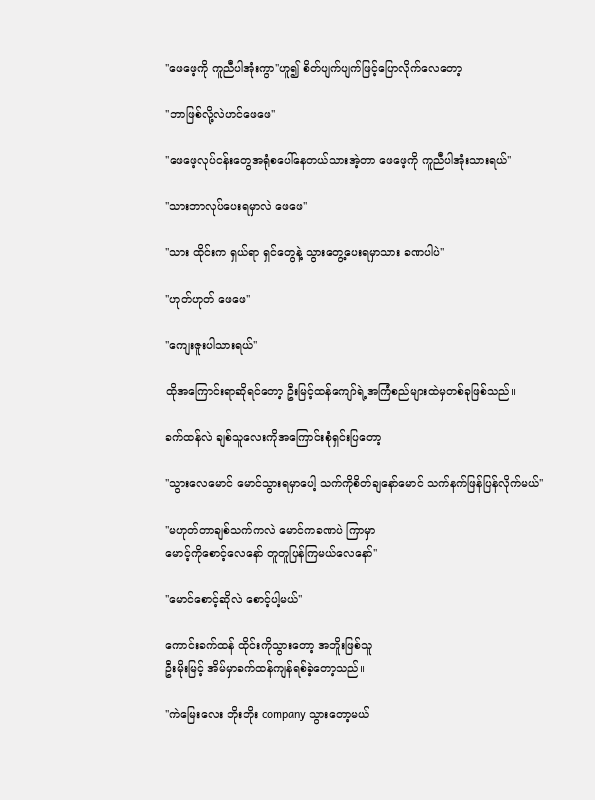''ဖေဖေ့ကို ကူညီပါအုံးကွာ''ဟူ၍ စိတ်ပျက်ပျက်ဖြင့်ပြောလိုက်လေတော့

''ဘာဖြစ်လို့လဲဟင်ဖေဖေ''

''ဖေဖေ့လုပ်ငန်းတွေအရုံစပေါ်နေတယ်သားအဲ့တာ ဖေဖေ့ကို ကူညီပါအုံးသားရယ်''

''သားဘာလုပ်ပေးရမှာလဲ ဖေဖေ''

''သား ထိုင်းက ရှယ်ရာ ရှင်တွေနဲ့ သွားတွေ့ပေးရမှာသား ခဏပါပဲ''

''ဟုတ်ဟုတ် ဖေဖေ''

''ကျေးဇူးပါသားရယ်''

ထိုအကြောင်းရာဆိုရင်တော့ ဦးမြင့်ထန်ကျော်ရဲ့အကြံစည်များထဲမှတစ်ခုဖြစ်သည်။

ခက်ထန်လဲ ချစ်သူလေးကိုအကြောင်းစုံရှင်းပြတော့

''သွားလေမောင် မောင်သွားရမှာပေါ့ သက်ကိုစိတ်ချနော်မောင် သက်နက်ဖြန်ပြန်လိုက်မယ်''

''မဟုတ်တာချစ်သက်ကလဲ မောင်ကခဏပဲ ကြာမှာ
မောင့်ကိုစောင့်လေနော် တူတူပြန်ကြမယ်လေနော်''

''မောင်စောင့်ဆိုလဲ စောင့်ပါ့မယ်''

ကောင်းခက်ထန် ထိုင်းကိုသွားတော့ အဘိူးဖြစ်သူ
ဦးမိုးမြင့် အိမ်မှာခက်ထန်ကျန်ရစ်ခဲ့တော့သည်။

''ကဲမြေးလေး ဘိုးဘိုး company သွားတော့မယ်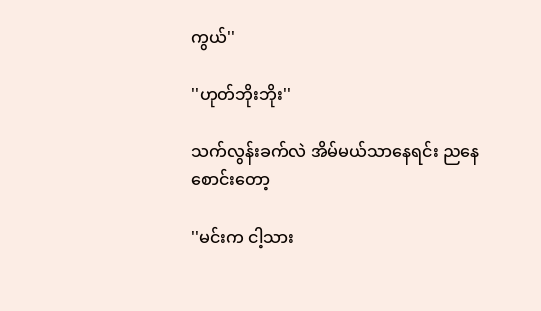ကွယ်''

''ဟုတ်ဘိုးဘိုး''

သက်လွန်းခက်လဲ အိမ်မယ်သာနေရင်း ညနေစောင်းတော့

''မင်းက ငါ့သား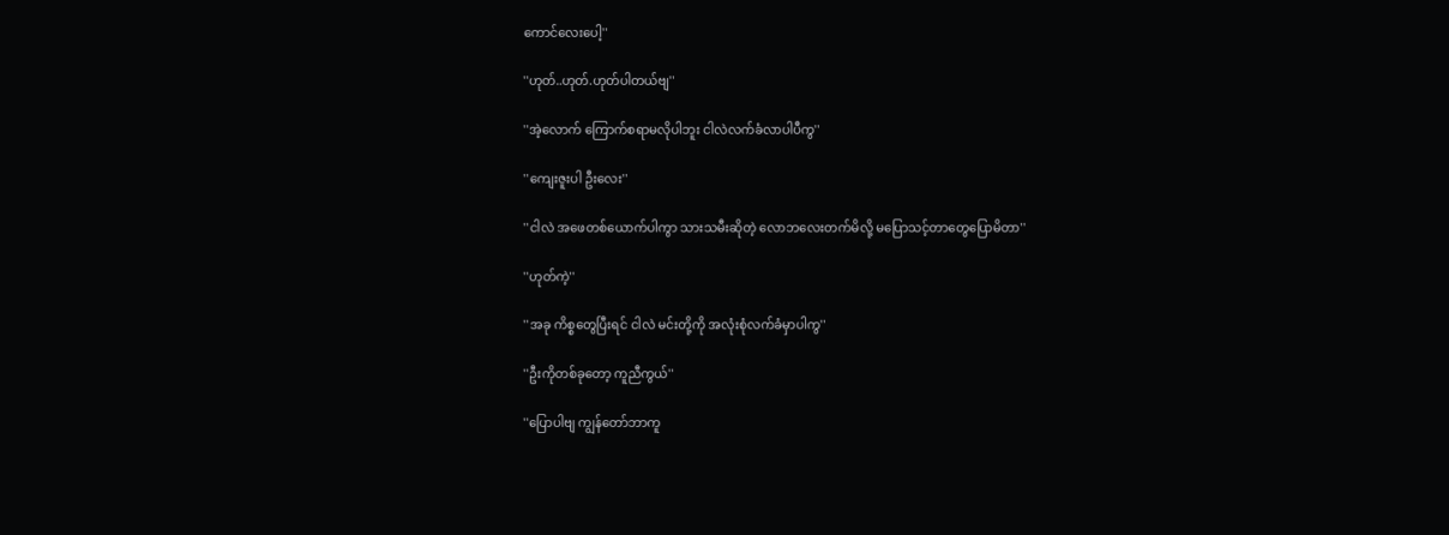ကောင်လေးပေါ့''

''ဟုတ်..ဟုတ်.ဟုတ်ပါတယ်ဗျ''

''အဲ့လောက် ကြောက်စရာမလိုပါဘူး ငါလဲလက်ခံလာပါပီကွ''

''ကျေးဇူးပါ ဦးလေး''

''ငါလဲ အဖေတစ်ယောက်ပါကွာ သားသမီးဆိုတဲ့ လောဘလေးတက်မိလို့ မပြောသင့်တာတွေပြောမိတာ''

''ဟုတ်ကဲ့''

''အခု ကိစ္စတွေပြီးရင် ငါလဲ မင်းတို့ကို အလုံးစုံလက်ခံမှာပါကွ''

''ဦးကိုတစ်ခုတော့ ကူညီကွယ်''

''ပြောပါဗျ ကျွန်တော်ဘာကူ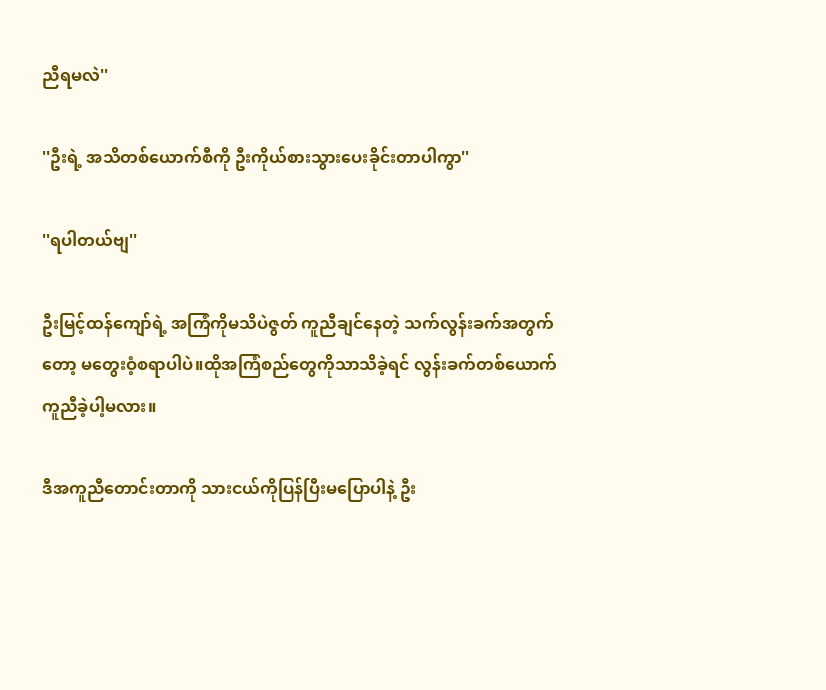ညီရမလဲ''

''ဦးရဲ့ အသိတစ်ယောက်စီကို ဦးကိုယ်စားသွားပေးခိုင်းတာပါကွာ''

''ရပါတယ်ဗျ''

ဦးမြင့်ထန်ကျော်ရဲ့ အကြံကိုမသိပဲဇွတ် ကူညီချင်နေတဲ့ သက်လွန်းခက်အတွက်တော့ မတွေးဝံ့စရာပါပဲ။ထိုအကြံစည်တွေကိုသာသိခဲ့ရင် လွန်းခက်တစ်ယောက် ကူညီခဲ့ပါ့မလား။

ဒီအကူညီတောင်းတာကို သားငယ်ကိုပြန်ပြီးမပြောပါနဲ့ ဦး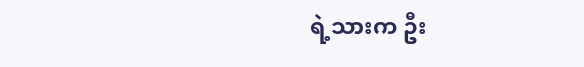ရဲ့သားက ဦး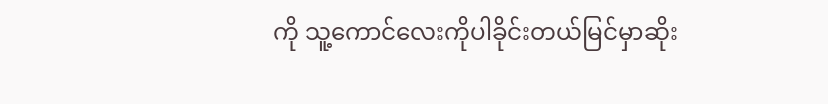ကို သူ့ကောင်လေးကိုပါခိုင်းတယ်မြင်မှာဆိုး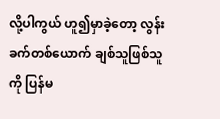လို့ပါကွယ် ဟူ၍မှာခဲ့တော့ လွန်းခက်တစ်ယောက် ချစ်သူဖြစ်သူကို ပြန်မ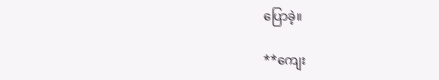ပြောခဲ့။

**ကျေး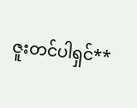ဇူးတင်ပါရှင်**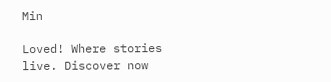Min

Loved! Where stories live. Discover now